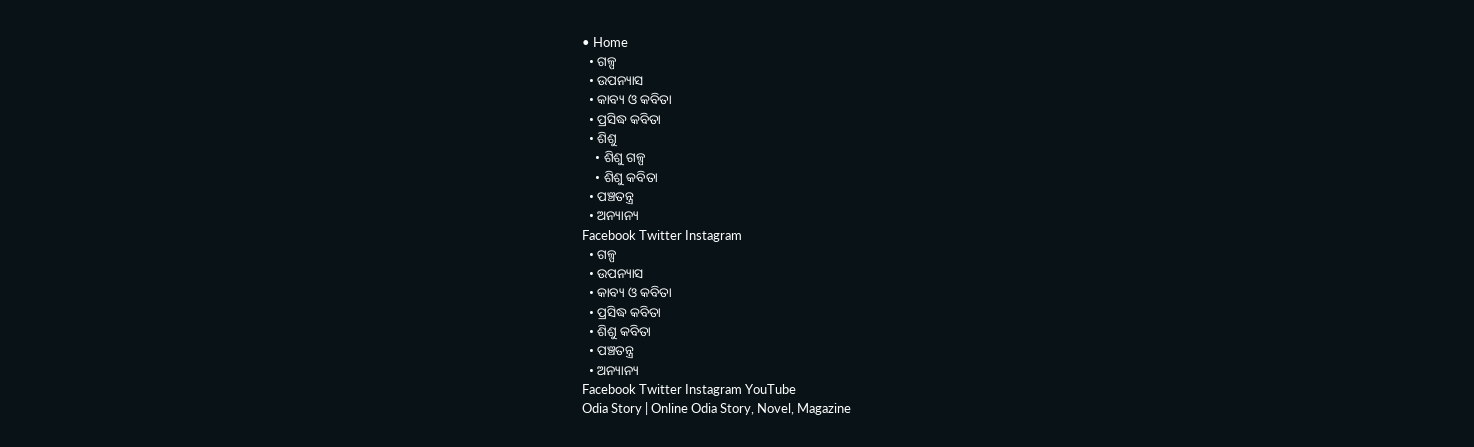• Home
  • ଗଳ୍ପ
  • ଉପନ୍ୟାସ
  • କାବ୍ୟ ଓ କବିତା
  • ପ୍ରସିଦ୍ଧ କବିତା
  • ଶିଶୁ
    • ଶିଶୁ ଗଳ୍ପ
    • ଶିଶୁ କବିତା
  • ପଞ୍ଚତନ୍ତ୍ର
  • ଅନ୍ୟାନ୍ୟ
Facebook Twitter Instagram
  • ଗଳ୍ପ
  • ଉପନ୍ୟାସ
  • କାବ୍ୟ ଓ କବିତା
  • ପ୍ରସିଦ୍ଧ କବିତା
  • ଶିଶୁ କବିତା
  • ପଞ୍ଚତନ୍ତ୍ର
  • ଅନ୍ୟାନ୍ୟ
Facebook Twitter Instagram YouTube
Odia Story | Online Odia Story, Novel, Magazine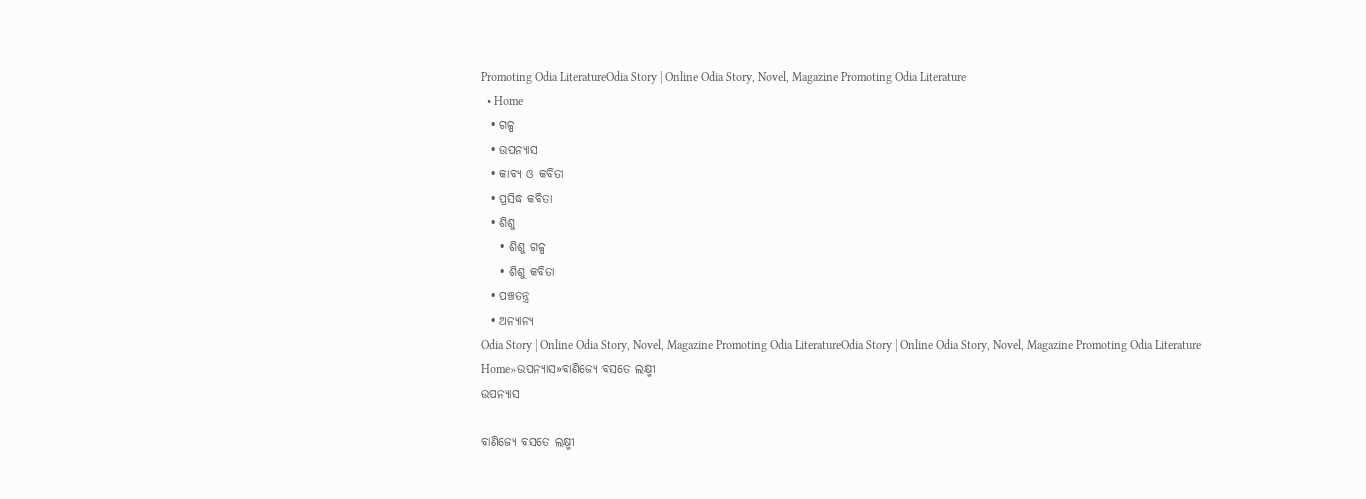Promoting Odia LiteratureOdia Story | Online Odia Story, Novel, Magazine Promoting Odia Literature
  • Home
  • ଗଳ୍ପ
  • ଉପନ୍ୟାସ
  • କାବ୍ୟ ଓ କବିତା
  • ପ୍ରସିଦ୍ଧ କବିତା
  • ଶିଶୁ
    • ଶିଶୁ ଗଳ୍ପ
    • ଶିଶୁ କବିତା
  • ପଞ୍ଚତନ୍ତ୍ର
  • ଅନ୍ୟାନ୍ୟ
Odia Story | Online Odia Story, Novel, Magazine Promoting Odia LiteratureOdia Story | Online Odia Story, Novel, Magazine Promoting Odia Literature
Home»ଉପନ୍ୟାସ»ବାଣିଜ୍ୟେ ବସତେ ଲକ୍ଷ୍ମୀ
ଉପନ୍ୟାସ

ବାଣିଜ୍ୟେ ବସତେ ଲକ୍ଷ୍ମୀ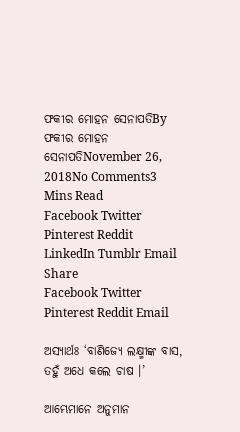ଫକୀର ମୋହନ ସେନାପତିBy ଫକୀର ମୋହନ ସେନାପତିNovember 26, 2018No Comments3 Mins Read
Facebook Twitter Pinterest Reddit LinkedIn Tumblr Email
Share
Facebook Twitter Pinterest Reddit Email

ଅସ୍ୟାର୍ଥଃ ‘ବାଣିଜ୍ୟେ ଲକ୍ଷ୍ମୀଙ୍କ ବାସ, ତହୁଁ ଅଧେ କଲେ ଚାଷ ।’

ଆମ୍ଭେମାନେ ଅନୁମାନ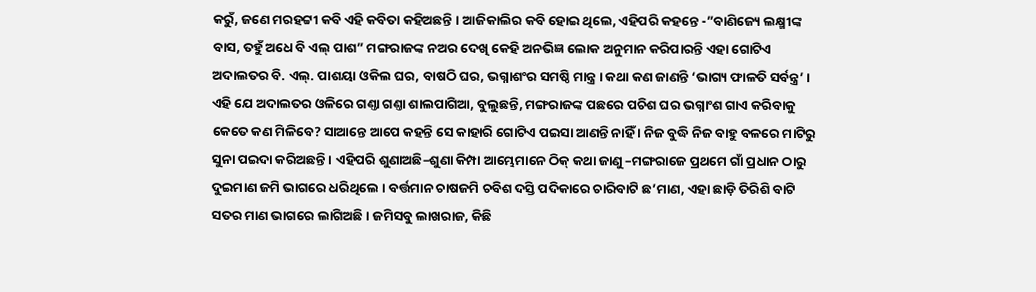କରୁଁ, ଜଣେ ମରହଟ୍ଟୀ କବି ଏହି କବିତା କହିଅଛନ୍ତି । ଆଜିକାଲିର କବି ହୋଇ ଥିଲେ, ଏହିପରି କହନ୍ତେ -”ବାଣିଜ୍ୟେ ଲକ୍ଷ୍ମୀଙ୍କ ବାସ, ତହୁଁ ଅଧେ ବି ଏଲ୍ ପାଶ” ମଙ୍ଗରାଜଙ୍କ ନଅର ଦେଖି କେହି ଅନଭିଜ୍ଞ ଲୋକ ଅନୁମାନ କରିପାରନ୍ତି ଏହା ଗୋଟିଏ ଅଦାଲତର ବି. ଏଲ୍. ପାଶୟା ଓକିଲ ଘର, ବାଷଠି ଘର, ଭଗ୍ନାଶଂର ସମଷ୍ଠି ମାନ୍ତ୍ର । କଥା କଣ ଜାଣନ୍ତି ‘ଭାଗ୍ୟ ଫାଳତି ସର୍ବନ୍ତ୍ର’ । ଏହି ଯେ ଅଦାଲତର ଓଳିରେ ଗଣ୍ତା ଗଣ୍ତା ଶାଲପାଗିଆ, ବୁଲୁଛନ୍ତି, ମଙ୍ଗରାଜଙ୍କ ପଛରେ ପଚିଶ ଘର ଭଗ୍ନାଂଶ ଗାଏ କରିବାକୁ କେତେ କଣ ମିଳିବେ? ସାଆନ୍ତେ ଆପେ କହନ୍ତି ସେ କାହାରି ଗୋଟିଏ ପଇସା ଆଣନ୍ତି ନାହିଁ । ନିଜ ବୁଦ୍ଧି ନିଜ ବାହୁ ବଳରେ ମାଟିରୁ ସୁନା ପଇଦା କରିଅଛନ୍ତି । ଏହିପରି ଶୁଣାଅଛି–ଶୁଣା କିମ୍ପା ଆମ୍ଭେମାନେ ଠିକ୍ କଥା ଜାଣୁ –ମଙ୍ଗରାଜେ ପ୍ରଥମେ ଗାଁ ପ୍ରଧାନ ଠାରୁ ଦୁଇମାଣ ଜମି ଭାଗରେ ଧରିଥିଲେ । ବର୍ତ୍ତମାନ ଚାଷଜମି ଚବିଶ ଦସ୍ତି ପଦିକାରେ ଚାରିବାଟି ଛ’ମାଣ, ଏହା ଛାଡ଼ି ତିରିଶି ବାଟି ସତର ମାଣ ଭାଗରେ ଲାଗିଅଛି । ଜମିସବୁ ଲାଖରାଜ, କିଛି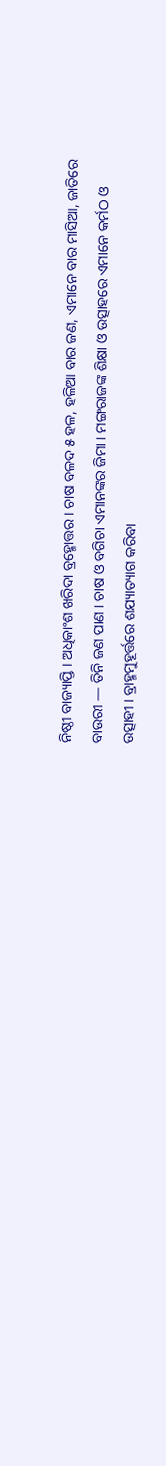ନିଷ୍ଠୀ ବାଜ୍ୟାପ୍ତି । ଅଧିକାଂଶ ଖରିଦା ବ୍ରହ୍ମୋତ୍ତର । ଚାଷ ବଳଦ ୫ ହଳ, ହଳିଆ ବାର ଜଣ, ଏମାନେ ବାର ମାସିଆ, ଜାତିରେ ବାଉରୀ — ତିନି ଜଣ ପାଣ । ଚାଷ ଓ ବଗିଚା ଏମାନଙ୍କର ଜିମା । ମଙ୍ଗରାଜଙ୍କ ଶିକ୍ଷା ଓ ଉତ୍ସାହରେ ଏମାନେ କର୍ମଠ ଓ ଉତ୍ସାହୀ । ବ୍ରାହ୍ମମୁହୂର୍ତ୍ତରେ ଶଯ୍ୟାତ୍ୟାଗ କରିବା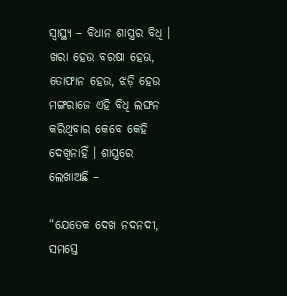ସ୍ୱାସ୍ଥ୍ୟ – ବିଧାନ ଶାସ୍ତ୍ରର ବିଧି । ଖରା ହେଉ ବରଷା ହେଊ, ତୋଫାନ ହେଉ, ଝଡ଼ି ହେଉ ମଙ୍ଗରାଜେ ଏହି ବିଧି ଲଙ୍ଘନ କରିଥିବାର କେବେ କେହି ଦେଖିନାହିଁ । ଶାସ୍ତ୍ରରେ ଲେଖାଅଛି –

“ଯେତେକ ଦେଖ ନଦନଦୀ,
ସମସ୍ତେ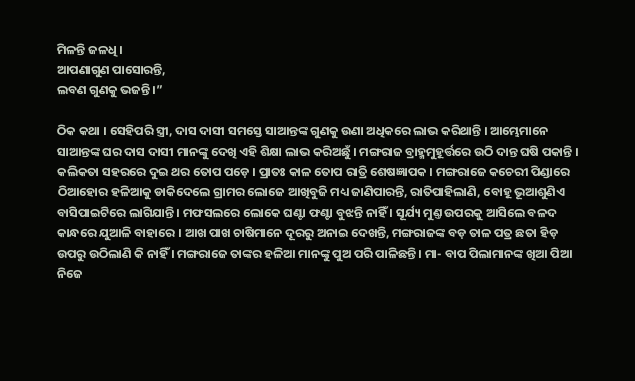ମିଳନ୍ତି ଜଳଧି ।
ଆପଣାଗୁଣ ପାସୋରନ୍ତି,
ଲବଣ ଗୁଣକୁ ଭଜନ୍ତି ।”

ଠିକ କଥା । ସେହିପରି ସ୍ତ୍ରୀ, ଦାସ ଦାସୀ ସମସ୍ତେ ସାଆନ୍ତଙ୍କ ଗୁଣକୁ ଉଣା ଅଧିକରେ ଲାଭ କରିଥାନ୍ତି । ଆମ୍ଭେମାନେ ସାଆନ୍ତଙ୍କ ଘର ଦାସ ଦାସୀ ମାନଙ୍କୁ ଦେଖି ଏହି ଶିକ୍ଷା ଲାଭ କରିଅଛୁଁ । ମଙ୍ଗରାଜ ବ୍ରାହ୍ମମୁହୂର୍ତ୍ତରେ ଉଠି ଦାନ୍ତ ଘଷି ପକାନ୍ତି । କଲିକତା ସହରରେ ଦୁଇ ଥର ତୋପ ପଡ଼େ । ପ୍ରାତଃ କାଳ ତୋପ ରାତ୍ରି ଶେଷଜ୍ଞାପକ । ମଙ୍ଗରାଜେ କଚେରୀ ପିଣ୍ଡାରେ ଠିଆହୋର ହଳିଆକୁ ଡାକିଦେଲେ ଗ୍ରାମର ଲୋଜେ ଆଖିବୁଜି ମଧ୍ୟ ଜାଣିପାରନ୍ତି, ରାତିପାହିଲାଣି, ବୋହୂ ଭୂଆଶୁଣିଏ ବାସିପାଇଟିରେ ଲାଗିଯାନ୍ତି । ମଫସଲରେ ଲୋକେ ଘଣ୍ଟା ଫଣ୍ଟା ବୁଝନ୍ତି ନାହିଁ । ସୂର୍ଯ୍ୟ ମୁଣ୍ତ ଉପରକୁ ଆସିଲେ ବଳଦ କାନ୍ଧରେ ଯୁଆଳି ବାହାରେ । ଆଖ ପାଖ ଚାଷିମାନେ ଦୂରରୁ ଅନାଇ ଦେଖନ୍ତି, ମଙ୍ଗରାଜଙ୍କ ବଡ଼ ତାଳ ପତ୍ର ଛତା ହିଡ଼ ଉପରୁ ଉଠିଲାଣି କି ନାହିଁ । ମଙ୍ଗରାଜେ ତାଙ୍କର ହଳିଆ ମାନଙ୍କୁ ପୁଅ ପରି ପାଳିଛନ୍ତି । ମା- ବାପ ପିଲାମାନଙ୍କ ଖିଆ ପିଆ ନିଜେ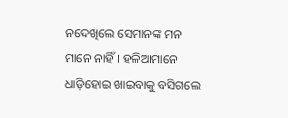ନଦେଖିଲେ ସେମାନଙ୍କ ମନ ମାନେ ନାହିଁ । ହଳିଆମାନେ ଧାଡ଼ିହୋଇ ଖାଇବାକୁ ବସିଗଲେ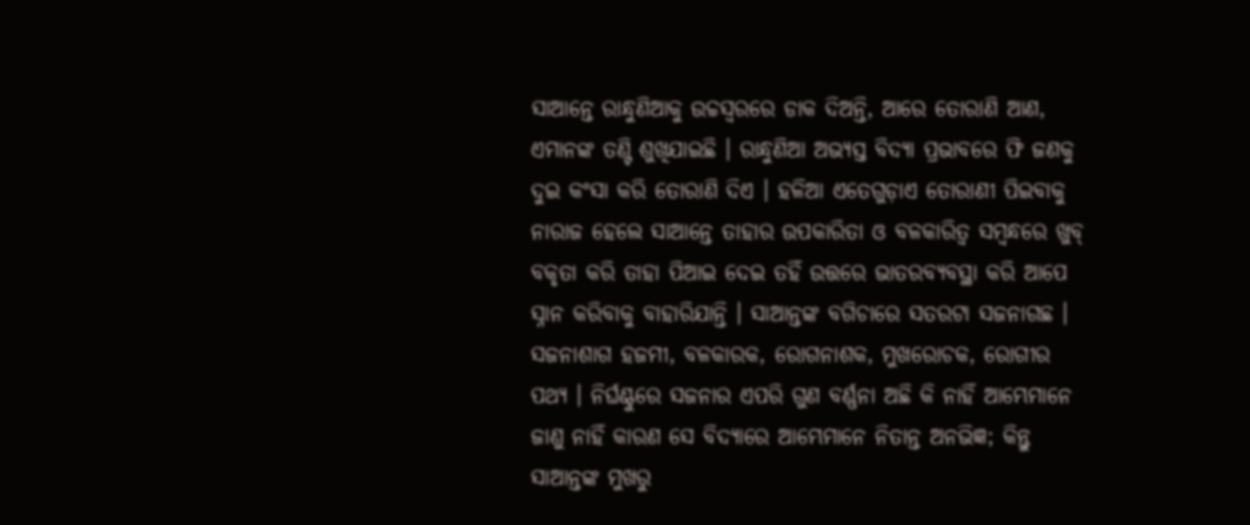ସାଆନ୍ତେ ରାନ୍ଧୁଣିଆକୁ ଉଚ୍ଚସ୍ୱରରେ ଡାକ ଦିଅନ୍ତି, ଆରେ ତୋରାଣି ଆଣ, ଏମାନଙ୍କ ତଣ୍ଟି ଶୁଖିଯାଇଛି । ରାନ୍ଧୁଣିଆ ଅଭ୍ୟସ୍ତ ବିଦ୍ୟା ପ୍ରଭାବରେ ଫି ଜଣକୁ ଦୁଇ କଂସା କରି ତୋରାଣି ଦିଏ । ହଳିଆ ଏତେଗୁଡ଼ାଏ ତୋରାଣୀ ପିଇବାକୁ ନାରାଜ ହେଲେ ସାଆନ୍ତେ ତାହାର ଉପକାରିତା ଓ ବଳକାରିତ୍ୱ ସମ୍ବନ୍ଧରେ ଖୁବ୍ ବକୃତା କରି ତାହା ପିଆଇ ଦେଇ ତହିଁ ଉତ୍ତରେ ଭାତରବ୍ୟବସ୍ଥା କରି ଆପେ ସ୍ନାନ କରିବାକୁ ବାହାରିଯାନ୍ତି । ସାଆନ୍ତଙ୍କ ବଗିଚାରେ ସତରଟା ସଜନାଗଛ । ସଜନାଶାଗ ହଜମୀ, ବଳକାରକ, ରୋଗନାଶକ, ମୁଖରୋଚକ, ରୋଗୀର ପଥ୍ୟ । ନିର୍ଘଣ୍ଟୁରେ ସଜନାର ଏପରି ଗୁଣ ବର୍ଣ୍ଣନା ଅଛି କି ନାହିଁ ଆମ୍ଭେମାନେ ଜାଣୁ ନାହିଁ କାରଣ ସେ ବିଦ୍ୟାରେ ଆମ୍ଭେମାନେ ନିତାନ୍ତ ଅନଭିଜ୍ଞ; କିନ୍ତୁ ସାଆନ୍ତଙ୍କ ମୁଖରୁ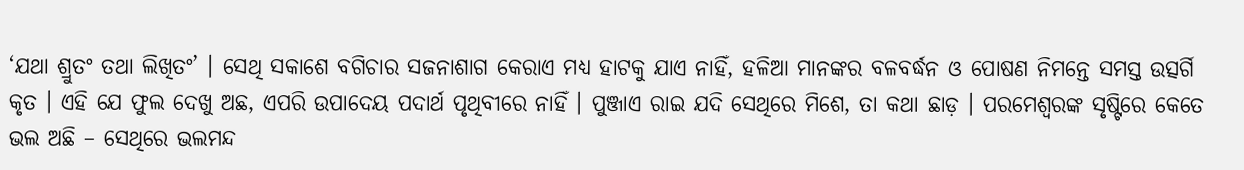‘ଯଥା ଶ୍ରୁତଂ ତଥା ଲିଖିତଂ’ । ସେଥି ସକାଶେ ବଗିଚାର ସଜନାଶାଗ କେରାଏ ମଧ୍ୟ ହାଟକୁ ଯାଏ ନାହିଁ, ହଳିଆ ମାନଙ୍କର ବଳବର୍ଦ୍ଧନ ଓ ପୋଷଣ ନିମନ୍ତେ ସମସ୍ତ ଉତ୍ସର୍ଗି କୃତ । ଏହି ଯେ ଫୁଲ ଦେଖୁ ଅଛ, ଏପରି ଉପାଦେୟ ପଦାର୍ଥ ପୃଥିବୀରେ ନାହିଁ । ପୁଞ୍ଜାଏ ରାଇ ଯଦି ସେଥିରେ ମିଶେ, ତା କଥା ଛାଡ଼ । ପରମେଶ୍ୱରଙ୍କ ସୃଷ୍ଟିରେ କେତେ ଭଲ ଅଛି – ସେଥିରେ ଭଲମନ୍ଦ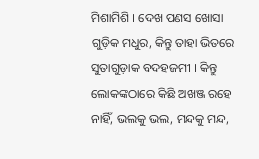ମିଶାମିଶି । ଦେଖ ପଣସ ଖୋସା ଗୁଡ଼ିକ ମଧୁର, କିନ୍ତୁ ତାହା ଭିତରେ ସୁତାଗୁଡ଼ାକ ବଦହଜମୀ । କିନ୍ତୁ ଲୋକଙ୍କଠାରେ କିଛି ଅଖଞ୍ଜ ରହେ ନାହିଁ, ଭଲକୁ ଭଲ, ମନ୍ଦକୁ ମନ୍ଦ,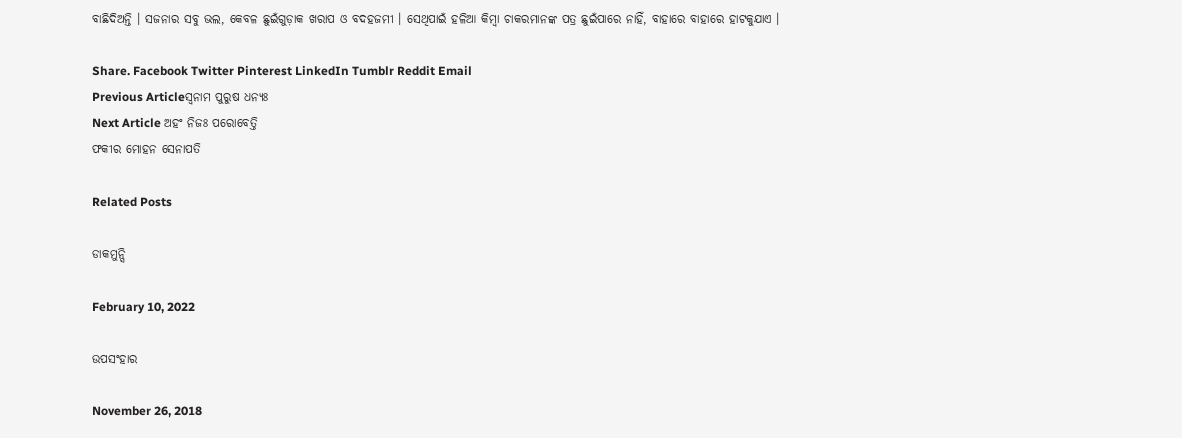ବାଛିଦିଅନ୍ତି । ସଜନାର ସବୁ ଭଲ, କେବଳ ଛୁଇଁଗୁଡ଼ାକ ଖରାପ ଓ ବଦହଜମୀ । ସେଥିପାଇଁ ହଳିଆ କିମ୍ବା ଚାକରମାନଙ୍କ ପତ୍ର ଛୁଇଁପାରେ ନାହିଁ, ବାହାରେ ବାହାରେ ହାଟକୁଯାଏ ।

Share. Facebook Twitter Pinterest LinkedIn Tumblr Reddit Email
Previous Articleସ୍ୱନାମ ପୁରୁଷ ଧନ୍ୟଃ
Next Article ଅହଂ ନିଜଃ ପରୋବେତ୍ତି
ଫକୀର ମୋହନ ସେନାପତି

Related Posts

ଡାକମୁନ୍ସି

February 10, 2022

ଉପସଂହାର

November 26, 2018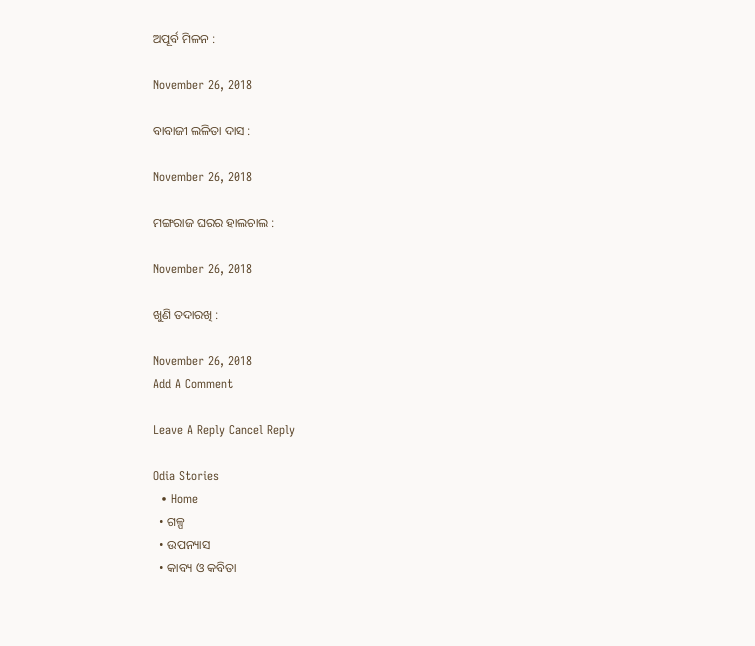ଅପୂର୍ବ ମିଳନ :

November 26, 2018

ବାବାଜୀ ଲଳିତା ଦାସ :

November 26, 2018

ମଙ୍ଗରାଜ ଘରର ହାଲଚାଲ :

November 26, 2018

ଖୁଣି ତଦାରଖି :

November 26, 2018
Add A Comment

Leave A Reply Cancel Reply

Odia Stories
  • Home
  • ଗଳ୍ପ
  • ଉପନ୍ୟାସ
  • କାବ୍ୟ ଓ କବିତା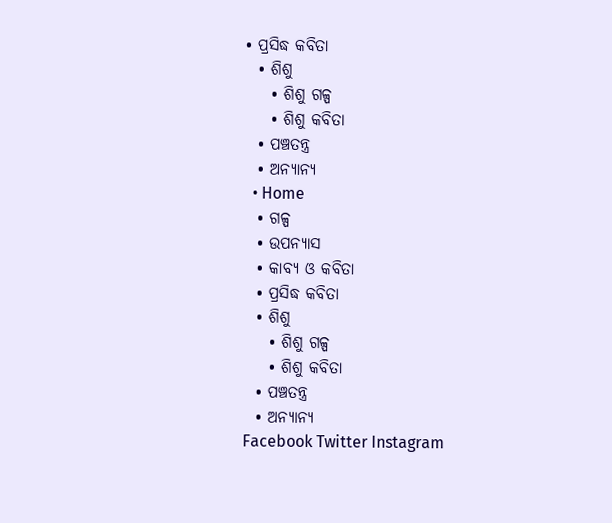• ପ୍ରସିଦ୍ଧ କବିତା
  • ଶିଶୁ
    • ଶିଶୁ ଗଳ୍ପ
    • ଶିଶୁ କବିତା
  • ପଞ୍ଚତନ୍ତ୍ର
  • ଅନ୍ୟାନ୍ୟ
  • Home
  • ଗଳ୍ପ
  • ଉପନ୍ୟାସ
  • କାବ୍ୟ ଓ କବିତା
  • ପ୍ରସିଦ୍ଧ କବିତା
  • ଶିଶୁ
    • ଶିଶୁ ଗଳ୍ପ
    • ଶିଶୁ କବିତା
  • ପଞ୍ଚତନ୍ତ୍ର
  • ଅନ୍ୟାନ୍ୟ
Facebook Twitter Instagram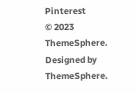Pinterest
© 2023 ThemeSphere. Designed by ThemeSphere.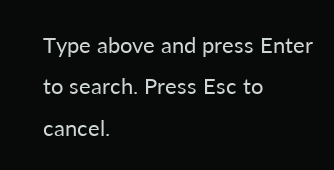Type above and press Enter to search. Press Esc to cancel.